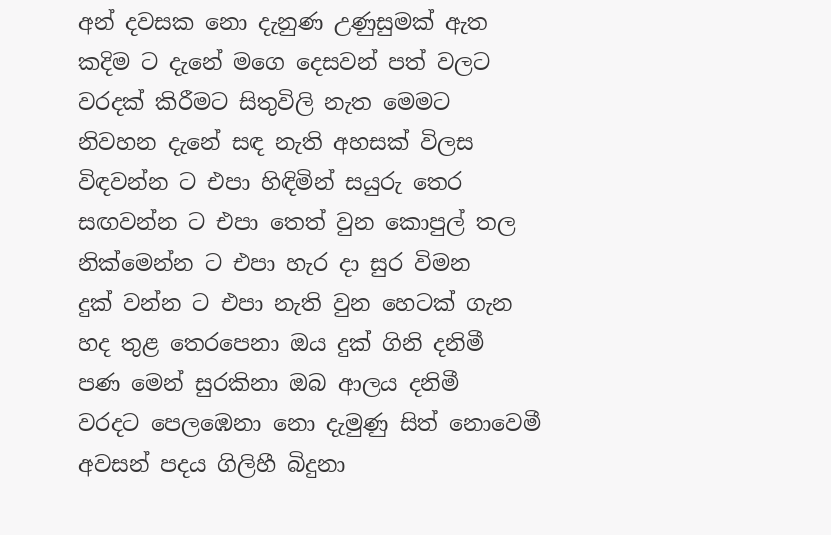අන් දවසක නො දැනුණ උණුසුමක් ඇත
කදිම ට දැනේ මගෙ දෙසවන් පත් වලට
වරදක් කිරීමට සිතුවිලි නැත මෙමට
නිවහන දැනේ සඳ නැති අහසක් විලස
විඳවන්න ට එපා හිඳිමින් සයුරු තෙර
සඟවන්න ට එපා තෙත් වුන කොපුල් තල
නික්මෙන්න ට එපා හැර දා සුර විමන
දුක් වන්න ට එපා නැති වුන හෙටක් ගැන
හද තුළ තෙරපෙනා ඔය දුක් ගිනි දනිමී
පණ මෙන් සුරකිනා ඔබ ආලය දනිමී
වරදට පෙලඹෙනා නො දැමුණු සිත් නොවෙමී
අවසන් පදය ගිලිහී බිදුනා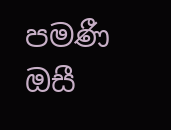පමණී
ඔසී